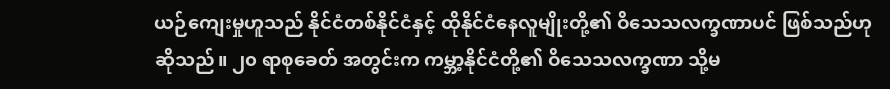ယဉ်ကျေးမှုဟူသည် နိုင်ငံတစ်နိုင်ငံနှင့် ထိုနိုင်ငံနေလူမျိုးတို့၏ ဝိသေသလက္ခဏာပင် ဖြစ်သည်ဟုဆိုသည်။ ၂၀ ရာစုခေတ် အတွင်းက ကမ္ဘာ့နိုင်ငံတို့၏ ဝိသေသလက္ခဏာ သို့မ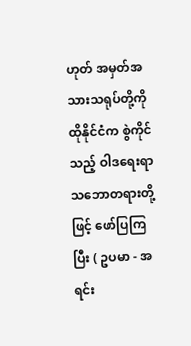ဟုတ် အမှတ်အသားသရုပ်တို့ကို ထိုနိုင်ငံက စွဲကိုင်သည့် ဝါဒရေးရာ သဘောတရားတို့ဖြင့် ဖော်ပြကြပြီး ( ဥပမာ - အရင်း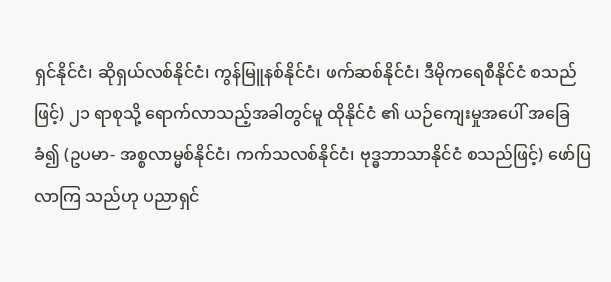ရှင်နိုင်ငံ၊ ဆိုရှယ်လစ်နိုင်ငံ၊ ကွန်မြူနစ်နိုင်ငံ၊ ဖက်ဆစ်နိုင်ငံ၊ ဒီမိုကရေစီနိုင်ငံ စသည်ဖြင့်) ၂၁ ရာစုသို့ ရောက်လာသည့်အခါတွင်မူ ထိုနိုင်ငံ ၏ ယဉ်ကျေးမှုအပေါ် အခြေခံ၍ (ဥပမာ- အစ္စလာမ္မစ်နိုင်ငံ၊ ကက်သလစ်နိုင်ငံ၊ ဗုဒ္ဓဘာသာနိုင်ငံ စသည်ဖြင့်) ဖော်ပြလာကြ သည်ဟု ပညာရှင်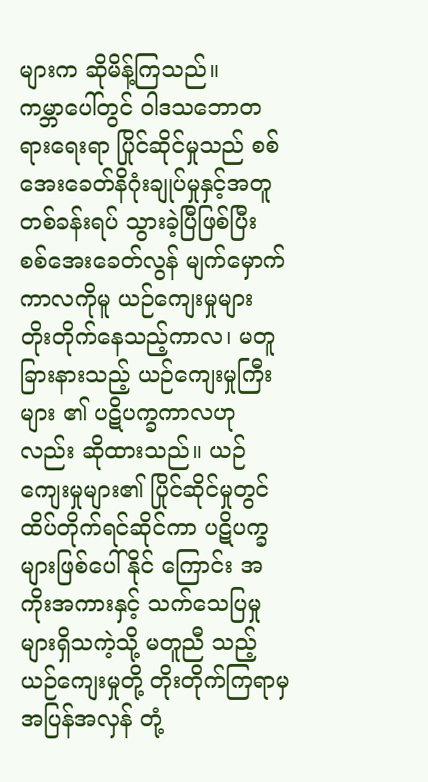များက ဆိုမိန့်ကြသည်။
ကမ္ဘာပေါ်တွင် ဝါဒသဘောတရားရေးရာ ပြိုင်ဆိုင်မှုသည် စစ်အေးခေတ်နိဂုံးချုပ်မှုနှင့်အတူ တစ်ခန်းရပ် သွားခဲ့ပြီဖြစ်ပြီး စစ်အေးခေတ်လွန် မျက်မှောက်ကာလကိုမူ ယဉ်ကျေးမှုများ တိုးတိုက်နေသည့်ကာလ၊ မတူခြားနားသည့် ယဉ်ကျေးမှုကြီးများ ၏ ပဋိပက္ခကာလဟုလည်း ဆိုထားသည်။ ယဉ်ကျေးမှုများ၏ ပြိုင်ဆိုင်မှုတွင် ထိပ်တိုက်ရင်ဆိုင်ကာ ပဋိပက္ခများဖြစ်ပေါ်နိုင် ကြောင်း အကိုးအကားနှင့် သက်သေပြမှုများရှိသကဲ့သို့ မတူညီ သည့် ယဉ်ကျေးမှုတို့ တိုးတိုက်ကြရာမှ အပြန်အလှန် တုံ့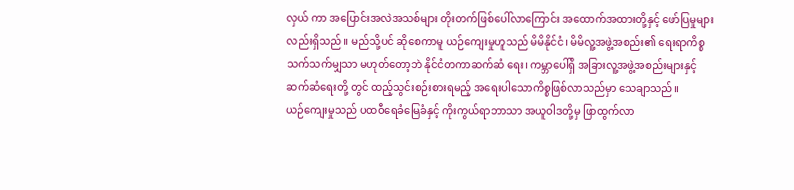လှယ် ကာ အပြောင်းအလဲအသစ်များ တိုးတက်ဖြစ်ပေါ်လာကြောင်း အထောက်အထားတို့နှင့် ဖော်ပြမှုများလည်းရှိသည်။ မည်သို့ပင် ဆိုစေကာမူ ယဉ်ကျေးမှုဟူသည် မိမိနိုင်ငံ၊ မိမိလူ့အဖွဲ့အစည်း၏ ရေးရာကိစ္စသက်သက်မျှသာ မဟုတ်တော့ဘဲ နိုင်ငံတကာဆက်ဆံ ရေး၊ ကမ္ဘာပေါ်ရှိ အခြားလူ့အဖွဲ့အစည်းများနှင့် ဆက်ဆံရေးတို့ တွင် ထည့်သွင်းစဉ်းစားရမည့် အရေးပါသောကိစ္စဖြစ်လာသည်မှာ သေချာသည်။
ယဉ်ကျေးမှုသည် ပထဝီရေခံမြေခံနှင့် ကိုးကွယ်ရာဘာသာ အယူဝါဒတို့မှ ဖြာထွက်လာ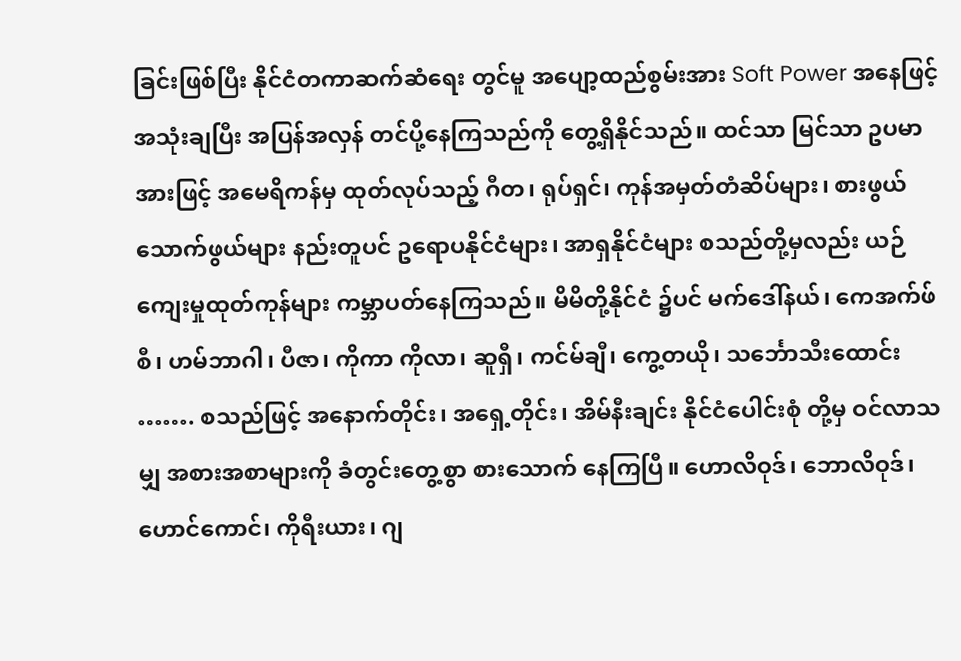ခြင်းဖြစ်ပြီး နိုင်ငံတကာဆက်ဆံရေး တွင်မူ အပျော့ထည်စွမ်းအား Soft Power အနေဖြင့် အသုံးချပြီး အပြန်အလှန် တင်ပို့နေကြသည်ကို တွေ့ရှိနိုင်သည်။ ထင်သာ မြင်သာ ဥပမာအားဖြင့် အမေရိကန်မှ ထုတ်လုပ်သည့် ဂီတ၊ ရုပ်ရှင်၊ ကုန်အမှတ်တံဆိပ်များ၊ စားဖွယ်သောက်ဖွယ်များ နည်းတူပင် ဥရောပနိုင်ငံများ၊ အာရှနိုင်ငံများ စသည်တို့မှလည်း ယဉ်ကျေးမှုထုတ်ကုန်များ ကမ္ဘာပတ်နေကြသည်။ မိမိတို့နိုင်ငံ ၌ပင် မက်ဒေါ်နယ်၊ ကေအက်ဖ်စီ၊ ဟမ်ဘာဂါ၊ ပီဇာ၊ ကိုကာ ကိုလာ၊ ဆူရှီ၊ ကင်မ်ချီ၊ ကွေ့တယို၊ သင်္ဘောသီးထောင်း ……. စသည်ဖြင့် အနောက်တိုင်း၊ အရှေ့တိုင်း၊ အိမ်နီးချင်း နိုင်ငံပေါင်းစုံ တို့မှ ဝင်လာသမျှ အစားအစာများကို ခံတွင်းတွေ့စွာ စားသောက် နေကြပြီ။ ဟောလိဝုဒ်၊ ဘောလိဝုဒ်၊ ဟောင်ကောင်၊ ကိုရီးယား၊ ဂျ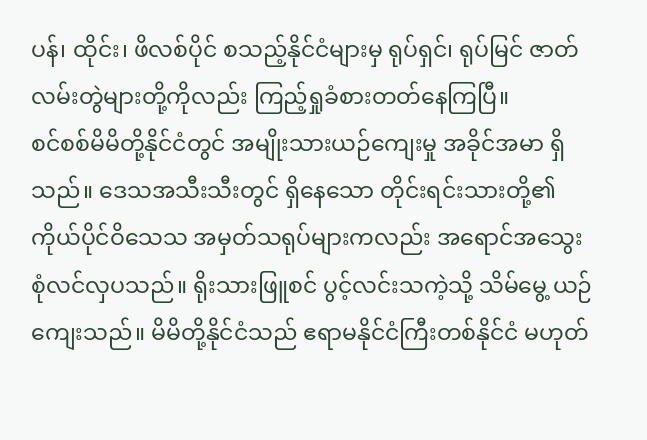ပန်၊ ထိုင်း၊ ဖိလစ်ပိုင် စသည့်နိုင်ငံများမှ ရုပ်ရှင်၊ ရုပ်မြင် ဇာတ်လမ်းတွဲများတို့ကိုလည်း ကြည့်ရှုခံစားတတ်နေကြပြီ။
စင်စစ်မိမိတို့နိုင်ငံတွင် အမျိုးသားယဉ်ကျေးမှု အခိုင်အမာ ရှိသည်။ ဒေသအသီးသီးတွင် ရှိနေသော တိုင်းရင်းသားတို့၏ ကိုယ်ပိုင်ဝိသေသ အမှတ်သရုပ်များကလည်း အရောင်အသွေး စုံလင်လှပသည်။ ရိုးသားဖြူစင် ပွင့်လင်းသကဲ့သို့ သိမ်မွေ့ ယဉ်ကျေးသည်။ မိမိတို့နိုင်ငံသည် ဧရာမနိုင်ငံကြီးတစ်နိုင်ငံ မဟုတ်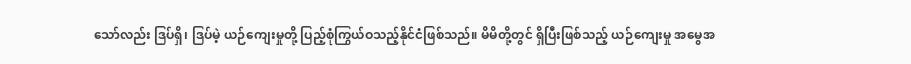သော်လည်း ဒြပ်ရှိ၊ ဒြပ်မဲ့ ယဉ်ကျေးမှုတို့ ပြည့်စုံကြွယ်ဝသည့်နိုင်ငံဖြစ်သည်။ မိမိတို့တွင် ရှိပြီးဖြစ်သည့် ယဉ်ကျေးမှု အမွေအ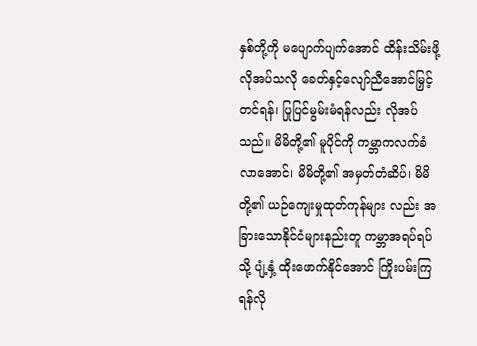နှစ်တို့ကို မပျောက်ပျက်အောင် ထိန်းသိမ်းဖို့လိုအပ်သလို ခေတ်နှင့်လျော်ညီအောင်မြှင့်တင်ရန်၊ ပြုပြင်မွမ်းမံရန်လည်း လိုအပ်သည်။ မိမိတို့၏ မူပိုင်ကို ကမ္ဘာကလက်ခံလာအောင်၊ မိမိတို့၏ အမှတ်တံဆိပ်၊ မိမိတို့၏ ယဉ်ကျေးမှုထုတ်ကုန်များ လည်း အခြားသောနိုင်ငံများနည်းတူ ကမ္ဘာအရပ်ရပ်သို့ ပျံ့နှံ့ ထိုးဖောက်နိုင်အောင် ကြိုးပမ်းကြရန်လို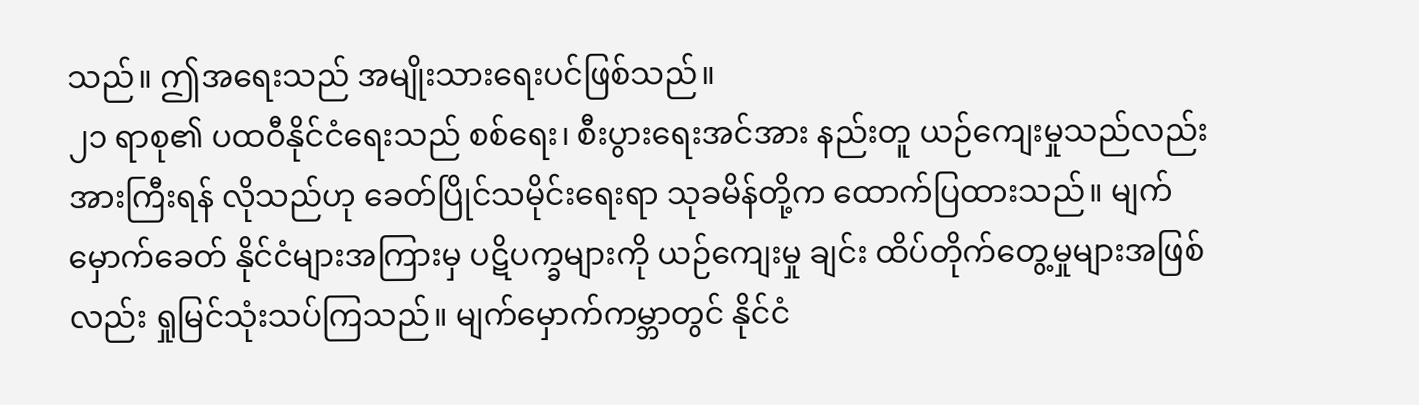သည်။ ဤအရေးသည် အမျိုးသားရေးပင်ဖြစ်သည်။
၂၁ ရာစု၏ ပထဝီနိုင်ငံရေးသည် စစ်ရေး၊ စီးပွားရေးအင်အား နည်းတူ ယဉ်ကျေးမှုသည်လည်း အားကြီးရန် လိုသည်ဟု ခေတ်ပြိုင်သမိုင်းရေးရာ သုခမိန်တို့က ထောက်ပြထားသည်။ မျက်မှောက်ခေတ် နိုင်ငံများအကြားမှ ပဋိပက္ခများကို ယဉ်ကျေးမှု ချင်း ထိပ်တိုက်တွေ့မှုများအဖြစ်လည်း ရှုမြင်သုံးသပ်ကြသည်။ မျက်မှောက်ကမ္ဘာတွင် နိုင်ငံ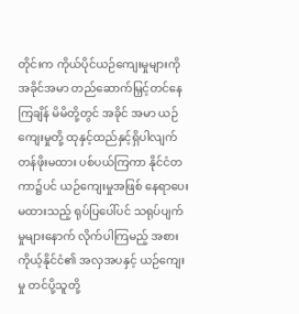တိုင်းက ကိုယ်ပိုင်ယဉ်ကျေးမှုများကို အခိုင်အမာ တည်ဆောက်မြှင့်တင်နေကြချိန် မိမိတို့တွင် အခိုင် အမာ ယဉ်ကျေးမှုတို့ ထုနှင့်ထည်နှင့်ရှိပါလျက် တန်ဖိုးမထား ပစ်ပယ်ကြကာ နိုင်ငံတကာ၌ပင် ယဉ်ကျေးမှုအဖြစ် နေရာပေး မထားသည့် ရုပ်ပြပေါ်ပင် သရုပ်ပျက်မှုများနောက် လိုက်ပါကြမည့် အစား ကိုယ့်နိုင်ငံ၏ အလှအပနှင့် ယဉ်ကျေးမှု တင်ပို့သူတို့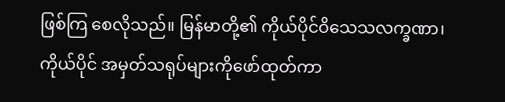ဖြစ်ကြ စေလိုသည်။ မြန်မာတို့၏ ကိုယ်ပိုင်ဝိသေသလက္ခဏာ၊ ကိုယ်ပိုင် အမှတ်သရုပ်များကိုဖော်ထုတ်ကာ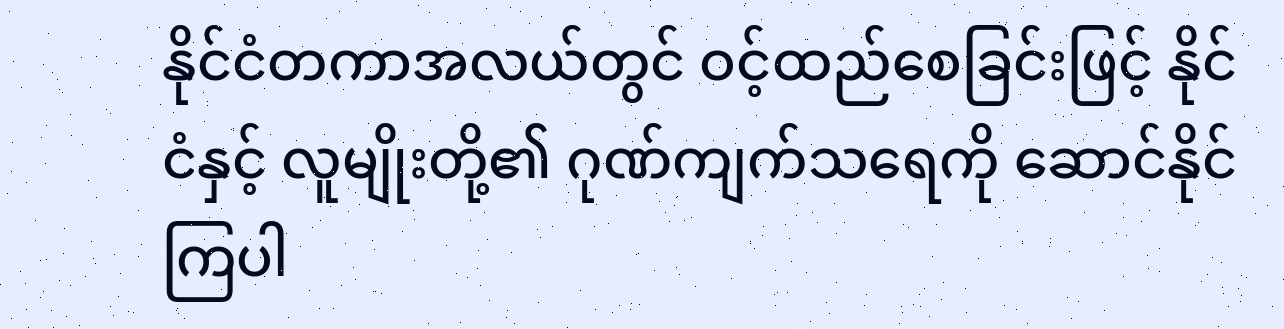နိုင်ငံတကာအလယ်တွင် ဝင့်ထည်စေခြင်းဖြင့် နိုင်ငံနှင့် လူမျိုးတို့၏ ဂုဏ်ကျက်သရေကို ဆောင်နိုင်ကြပါ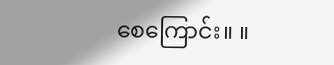စေကြောင်း။ ။